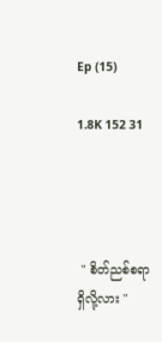Ep (15)

1.8K 152 31




 " စိတ်ညစ်စရာ ရှိလို့လား "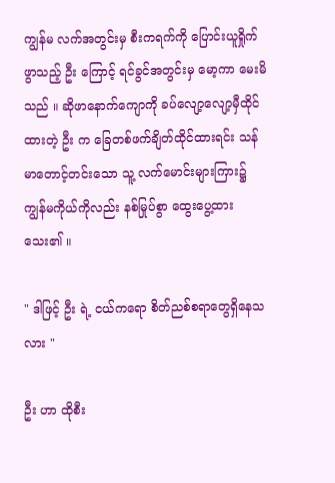ကျွန်မ လက်အတွင်းမှ စီးကရက်ကို ပြောင်းယူရှိုက်ဖွာသည့် ဦး ကြောင့် ရင်ခွင်အတွင်းမှ မော့ကာ မေးမိသည် ။ ဆိုဖာနောက်ကျောကို ခပ်လျော့လျော့မှီထိုင်ထားတဲ့ ဦး က ခြေတစ်ဖက်ချိတ်ထိုင်ထားရင်း သန်မာတောင့်တင်းသော သူ့ လက်မောင်းများကြား၌ ကျွန်မကိုယ်ကိုလည်း နစ်မြုပ်စွာ ထွေးပွေ့ထားသေး၏ ။

" ဒါဖြင့် ဦး ရဲ့ ငယ်ကရော စိတ်ညစ်စရာတွေရှိနေသလား "

ဦး ဟာ ထိုစီး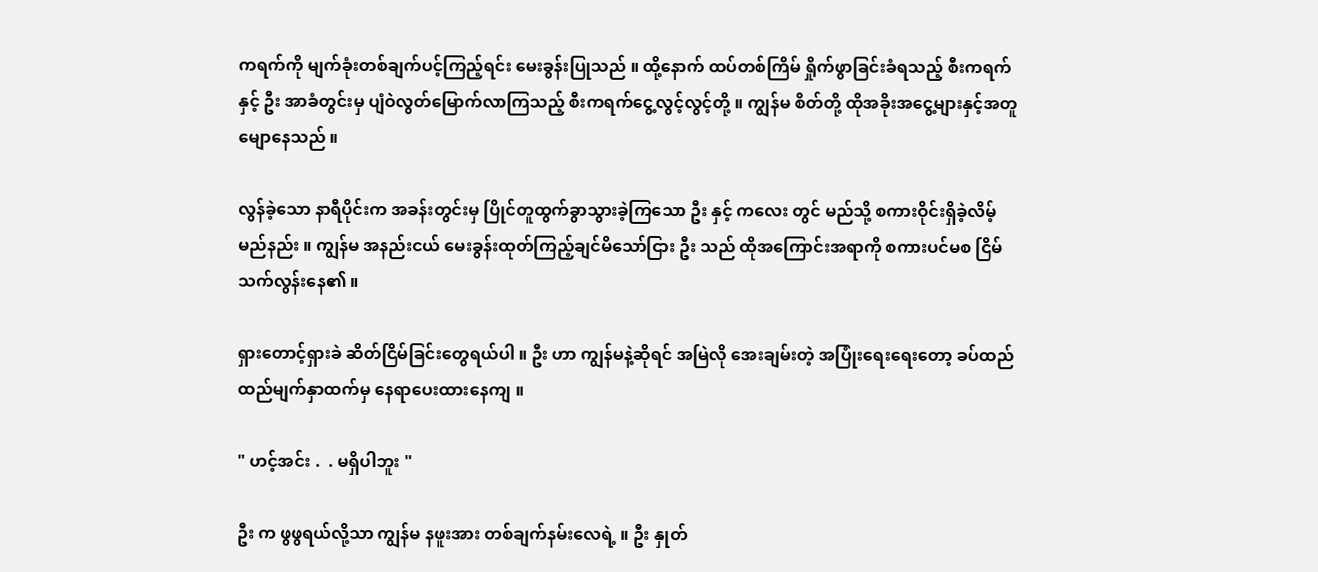ကရက်ကို မျက်ခုံးတစ်ချက်ပင့်ကြည့်ရင်း မေးခွန်းပြုသည် ။ ထို့နောက် ထပ်တစ်ကြိမ် ရှိုက်ဖွာခြင်းခံရသည့် စီးကရက်နှင့် ဦး အာခံတွင်းမှ ပျံဝဲလွတ်မြောက်လာကြသည့် စီးကရက်ငွေ့လွင့်လွင့်တို့ ။ ကျွန်မ စိတ်တို့ ထိုအခိုးအငွေ့များနှင့်အတူ မျောနေသည် ။

လွန်ခဲ့သော နာရီပိုင်းက အခန်းတွင်းမှ ပြိုင်တူထွက်ခွာသွားခဲ့ကြသော ဦး နှင့် ကလေး တွင် မည်သို့ စကားဝိုင်းရှိခဲ့လိမ့်မည်နည်း ။ ကျွန်မ အနည်းငယ် မေးခွန်းထုတ်ကြည့်ချင်မိသော်ငြား ဦး သည် ထိုအကြောင်းအရာကို စကားပင်မစ ငြိမ်သက်လွန်းနေ၏ ။

ရှားတောင့်ရှားခဲ ဆိတ်ငြိမ်ခြင်းတွေရယ်ပါ ။ ဦး ဟာ ကျွန်မနဲ့ဆိုရင် အမြဲလို အေးချမ်းတဲ့ အပြုံးရေးရေးတော့ ခပ်ထည်ထည်မျက်နှာထက်မှ နေရာပေးထားနေကျ ။

" ဟင့်အင်း .  . မရှိပါဘူး "

ဦး က ဖွဖွရယ်လို့သာ ကျွန်မ နဖူးအား တစ်ချက်နမ်းလေရဲ့ ။ ဦး နှုတ်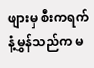ဖျားမှ စီးကရက်နံ့မွှန်သည်က မ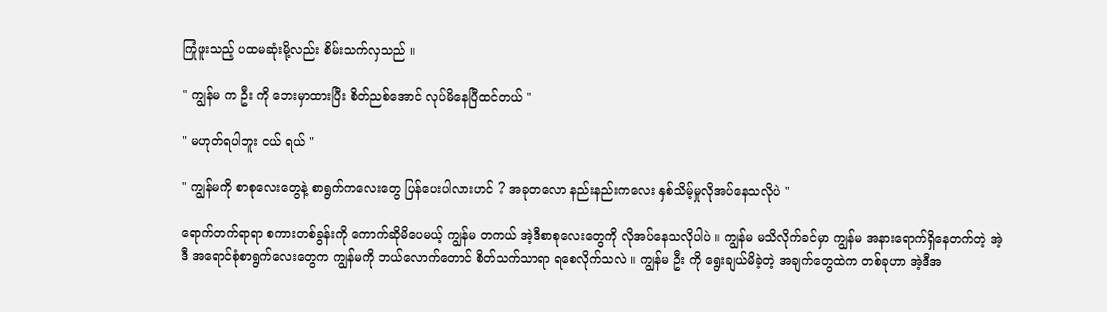ကြုံဖူးသည့် ပထမဆုံးမို့လည်း စိမ်းသက်လှသည် ။

" ကျွန်မ က ဦး ကို ဘေးမှာထားပြီး စိတ်ညစ်အောင် လုပ်မိနေပြီထင်တယ် "

" မဟုတ်ရပါဘူး ငယ် ရယ် "

" ကျွန်မကို စာစုလေးတွေနဲ့ စာရွက်ကလေးတွေ ပြန်ပေးပါလားဟင် ? အခုတလော နည်းနည်းကလေး နှစ်သိမ့်မှုလိုအပ်နေသလိုပဲ "

ရောက်တက်ရာရာ စကားတစ်ခွန်းကို ကောက်ဆိုမိပေမယ့် ကျွန်မ တကယ် အဲ့ဒီစာစုလေးတွေကို လိုအပ်နေသလိုပါပဲ ။ ကျွန်မ မသိလိုက်ခင်မှာ ကျွန်မ အနားရောက်ရှိနေတက်တဲ့ အဲ့ဒီ အရောင်စုံစာရွက်လေးတွေက ကျွန်မကို ဘယ်လောက်တောင် စိတ်သက်သာရာ ရစေလိုက်သလဲ ။ ကျွန်မ ဦး ကို ရွေးချယ်မိခဲ့တဲ့ အချက်တွေထဲက တစ်ခုဟာ အဲ့ဒီအ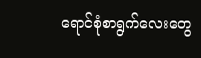ရောင်စုံစာရွက်လေးတွေ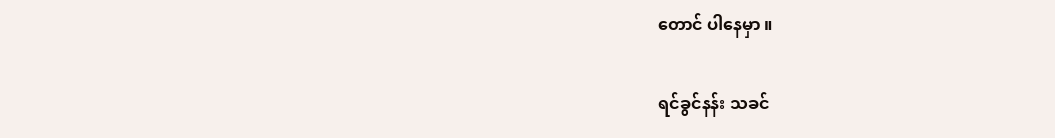တောင် ပါနေမှာ ။

ရင်ခွင်နန်း သခင်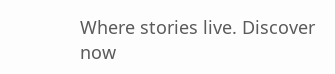Where stories live. Discover now